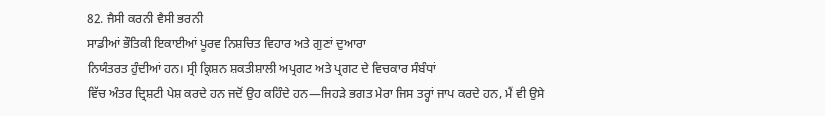82. ਜੈਸੀ ਕਰਨੀ ਵੈਸੀ ਭਰਨੀ
ਸਾਡੀਆਂ ਭੌਤਿਕੀ ਇਕਾਈਆਂ ਪੂਰਵ ਨਿਸ਼ਚਿਤ ਵਿਹਾਰ ਅਤੇ ਗੁਣਾਂ ਦੁਆਰਾ
ਨਿਯੰਤਰਤ ਹੁੰਦੀਆਂ ਹਨ। ਸ੍ਰੀ ਕ੍ਰਿਸ਼ਨ ਸ਼ਕਤੀਸ਼ਾਲੀ ਅਪ੍ਰਗਟ ਅਤੇ ਪ੍ਰਗਟ ਦੇ ਵਿਚਕਾਰ ਸੰਬੰਧਾਂ
ਵਿੱਚ ਅੰਤਰ ਦ੍ਰਿਸ਼ਟੀ ਪੇਸ਼ ਕਰਦੇ ਹਨ ਜਦੋਂ ਉਹ ਕਹਿੰਦੇ ਹਨ—ਜਿਹੜੇ ਭਗਤ ਮੇਰਾ ਜਿਸ ਤਰ੍ਹਾਂ ਜਾਪ ਕਰਦੇ ਹਨ, ਮੈਂ ਵੀ ਉਸੇ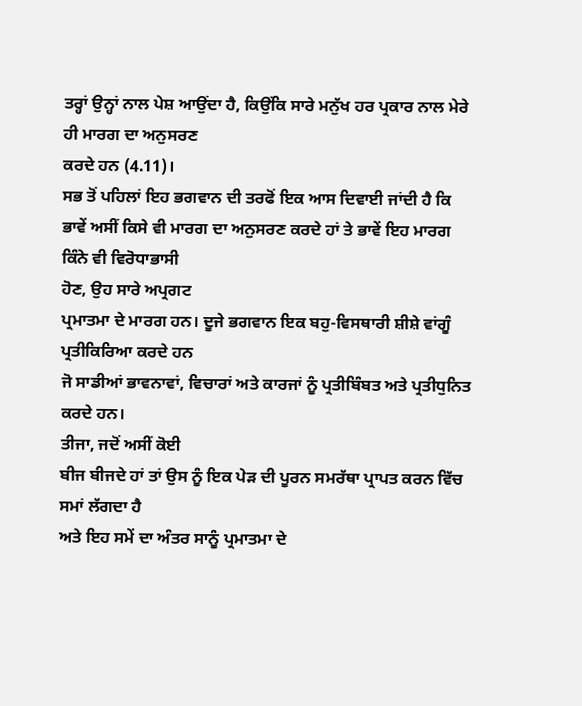ਤਰ੍ਹਾਂ ਉਨ੍ਹਾਂ ਨਾਲ ਪੇਸ਼ ਆਉਂਦਾ ਹੈ, ਕਿਉਂਕਿ ਸਾਰੇ ਮਨੁੱਖ ਹਰ ਪ੍ਰਕਾਰ ਨਾਲ ਮੇਰੇ ਹੀ ਮਾਰਗ ਦਾ ਅਨੁਸਰਣ
ਕਰਦੇ ਹਨ (4.11)।
ਸਭ ਤੋਂ ਪਹਿਲਾਂ ਇਹ ਭਗਵਾਨ ਦੀ ਤਰਫੋਂ ਇਕ ਆਸ ਦਿਵਾਈ ਜਾਂਦੀ ਹੈ ਕਿ
ਭਾਵੇਂ ਅਸੀਂ ਕਿਸੇ ਵੀ ਮਾਰਗ ਦਾ ਅਨੁਸਰਣ ਕਰਦੇ ਹਾਂ ਤੇ ਭਾਵੇਂ ਇਹ ਮਾਰਗ ਕਿੰਨੇ ਵੀ ਵਿਰੋਧਾਭਾਸੀ
ਹੋਣ, ਉਹ ਸਾਰੇ ਅਪ੍ਰਗਟ
ਪ੍ਰਮਾਤਮਾ ਦੇ ਮਾਰਗ ਹਨ। ਦੂਜੇ ਭਗਵਾਨ ਇਕ ਬਹੁ-ਵਿਸਥਾਰੀ ਸ਼ੀਸ਼ੇ ਵਾਂਗੂੰ ਪ੍ਰਤੀਕਿਰਿਆ ਕਰਦੇ ਹਨ
ਜੋ ਸਾਡੀਆਂ ਭਾਵਨਾਵਾਂ, ਵਿਚਾਰਾਂ ਅਤੇ ਕਾਰਜਾਂ ਨੂੰ ਪ੍ਰਤੀਬਿੰਬਤ ਅਤੇ ਪ੍ਰਤੀਧੁਨਿਤ ਕਰਦੇ ਹਨ।
ਤੀਜਾ, ਜਦੋਂ ਅਸੀਂ ਕੋਈ
ਬੀਜ ਬੀਜਦੇ ਹਾਂ ਤਾਂ ਉਸ ਨੂੰ ਇਕ ਪੇੜ ਦੀ ਪੂਰਨ ਸਮਰੱਥਾ ਪ੍ਰਾਪਤ ਕਰਨ ਵਿੱਚ ਸਮਾਂ ਲੱਗਦਾ ਹੈ
ਅਤੇ ਇਹ ਸਮੇਂ ਦਾ ਅੰਤਰ ਸਾਨੂੰ ਪ੍ਰਮਾਤਮਾ ਦੇ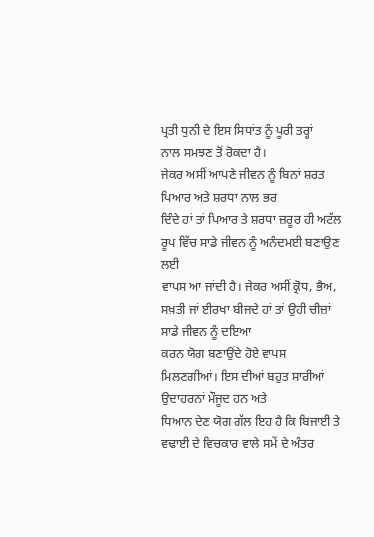ਪ੍ਰਤੀ ਧੁਨੀ ਦੇ ਇਸ ਸਿਧਾਂਤ ਨੂੰ ਪੂਰੀ ਤਰ੍ਹਾਂ
ਨਾਲ ਸਮਝਣ ਤੋਂ ਰੋਕਦਾ ਹੈ।
ਜੇਕਰ ਅਸੀਂ ਆਪਣੇ ਜੀਵਨ ਨੂੰ ਬਿਨਾਂ ਸ਼ਰਤ ਪਿਆਰ ਅਤੇ ਸ਼ਰਧਾ ਨਾਲ ਭਰ
ਦਿੰਦੇ ਹਾਂ ਤਾਂ ਪਿਆਰ ਤੇ ਸ਼ਰਧਾ ਜ਼ਰੂਰ ਹੀ ਅਟੱਲ ਰੂਪ ਵਿੱਚ ਸਾਡੇ ਜੀਵਨ ਨੂੰ ਅਨੰਦਮਈ ਬਣਾਉਣ ਲਈ
ਵਾਪਸ ਆ ਜਾਂਦੀ ਹੈ। ਜੇਕਰ ਅਸੀਂ ਕ੍ਰੋਧ, ਭੈਅ, ਸਖ਼ਤੀ ਜਾਂ ਈਰਖਾ ਬੀਜਦੇ ਹਾਂ ਤਾਂ ਉਹੀ ਚੀਜ਼ਾਂ ਸਾਡੇ ਜੀਵਨ ਨੂੰ ਦਇਆ
ਕਰਨ ਯੋਗ ਬਣਾਉਂਦੇ ਹੋਏ ਵਾਪਸ ਮਿਲਣਗੀਆਂ। ਇਸ ਦੀਆਂ ਬਹੁਤ ਸਾਰੀਆਂ ਉਦਾਹਰਨਾਂ ਮੌਜੂਦ ਹਨ ਅਤੇ
ਧਿਆਨ ਦੇਣ ਯੋਗ ਗੱਲ ਇਹ ਹੈ ਕਿ ਬਿਜਾਈ ਤੇ ਵਢਾਈ ਦੇ ਵਿਚਕਾਰ ਵਾਲੇ ਸਮੇਂ ਦੇ ਅੰਤਰ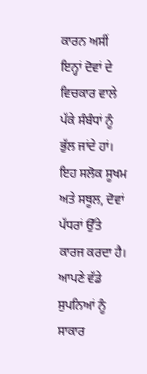ਕਾਰਨ ਅਸੀਂ
ਇਨ੍ਹਾਂ ਦੋਵਾਂ ਦੇ ਵਿਚਕਾਰ ਵਾਲੇ ਪੱਕੇ ਸੰਬੰਧਾਂ ਨੂੰ ਭੁੱਲ ਜਾਂਦੇ ਹਾਂ।
ਇਹ ਸਲੋਕ ਸੂਖਮ ਅਤੇ ਸਥੂਲ, ਦੋਵਾਂ ਪੱਧਰਾਂ ਉੱਤੇ ਕਾਰਜ ਕਰਦਾ ਹੈ। ਆਪਣੇ ਵੱਡੇ
ਸੁਪਨਿਆਂ ਨੂੰ ਸਾਕਾਰ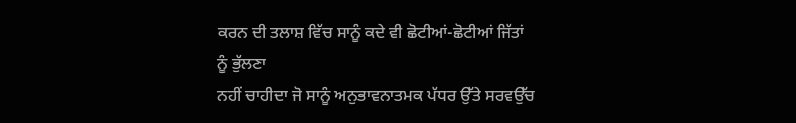ਕਰਨ ਦੀ ਤਲਾਸ਼ ਵਿੱਚ ਸਾਨੂੰ ਕਦੇ ਵੀ ਛੋਟੀਆਂ-ਛੋਟੀਆਂ ਜਿੱਤਾਂ ਨੂੰ ਭੁੱਲਣਾ
ਨਹੀਂ ਚਾਹੀਦਾ ਜੋ ਸਾਨੂੰ ਅਨੁਭਾਵਨਾਤਮਕ ਪੱਧਰ ਉੱਤੇ ਸਰਵਉੱਚ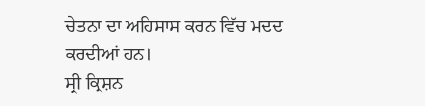ਚੇਤਨਾ ਦਾ ਅਹਿਸਾਸ ਕਰਨ ਵਿੱਚ ਮਦਦ
ਕਰਦੀਆਂ ਹਨ।
ਸ੍ਰੀ ਕ੍ਰਿਸ਼ਨ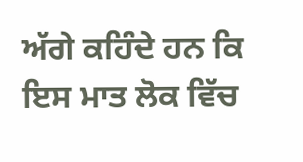ਅੱਗੇ ਕਹਿੰਦੇ ਹਨ ਕਿ ਇਸ ਮਾਤ ਲੋਕ ਵਿੱਚ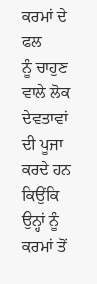ਕਰਮਾਂ ਦੇ ਫਲ
ਨੂੰ ਚਾਹੁਣ ਵਾਲੇ ਲੋਕ ਦੇਵਤਾਵਾਂ ਦੀ ਪੂਜਾ ਕਰਦੇ ਹਨ ਕਿਉਂਕਿ ਉਨ੍ਹਾਂ ਨੂੰ ਕਰਮਾਂ ਤੋਂ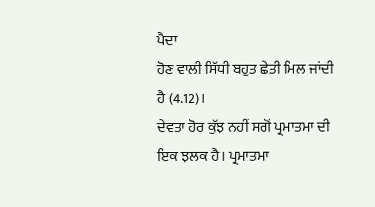ਪੈਦਾ
ਹੋਣ ਵਾਲੀ ਸਿੱਧੀ ਬਹੁਤ ਛੇਤੀ ਮਿਲ ਜਾਂਦੀ ਹੈ (4.12)।
ਦੇਵਤਾ ਹੋਰ ਕੁੱਝ ਨਹੀਂ ਸਗੋਂ ਪ੍ਰਮਾਤਮਾ ਦੀ ਇਕ ਝਲਕ ਹੈ। ਪ੍ਰਮਾਤਮਾ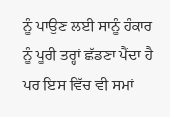ਨੂੰ ਪਾਉਣ ਲਈ ਸਾਨੂੰ ਹੰਕਾਰ ਨੂੰ ਪੂਰੀ ਤਰ੍ਹਾਂ ਛੱਡਣਾ ਪੈਂਦਾ ਹੈ ਪਰ ਇਸ ਵਿੱਚ ਵੀ ਸਮਾਂ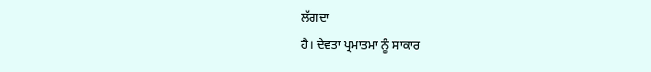ਲੱਗਦਾ
ਹੈ। ਦੇਵਤਾ ਪ੍ਰਮਾਤਮਾ ਨੂੰ ਸਾਕਾਰ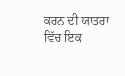ਕਰਨ ਦੀ ਯਾਤਰਾ ਵਿੱਚ ਇਕ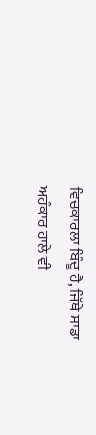ਵਿਚਕਾਰਲਾ ਬਿੰਦੂ ਹੈ, ਜਿੱਥੇ ਸਾਡਾ
ਅਹੰਕਾਰ ਹਾਲੇ ਵੀ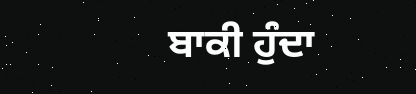ਬਾਕੀ ਹੁੰਦਾ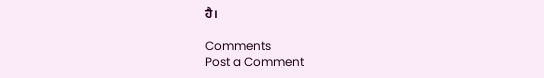ਹੈ।

Comments
Post a Comment